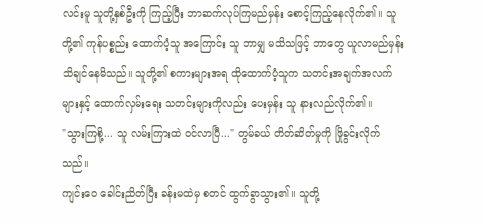လင်းမူ သူတို့နှစ်ဦးကို ကြည့်ပြီး ဘာဆက်လုပ်ကြမည်မှန်း စောင့်ကြည့်နေလိုက်၏။ သူတို့၏ ကုန်ပစ္စည်း ထောက်ပံ့သူ အကြောင်း သူ ဘာမျှ မသိသဖြင့် ဘာတွေ ယူလာမည်မှန်း သိချင်နေမိသည်။ သူတို့၏ စကားများအရ ထိုထောက်ပံ့သူက သတင်းအချက်အလက်များနှင့် ထောက်လှမ်းရေး သတင်းများကိုလည်း ပေးမှန်း သူ နားလည်လိုက်၏။
"သွားကြစို့... သူ လမ်းကြားထဲ ဝင်လာပြီ..." တွမ်ခယ် တိတ်ဆိတ်မှုကို ဖြိုခွင်းလိုက်သည်။
ကျင်းဝေ ခေါင်းညိတ်ပြီး ခန်းမထဲမှ စတင် ထွက်ခွာသွား၏။ သူတို့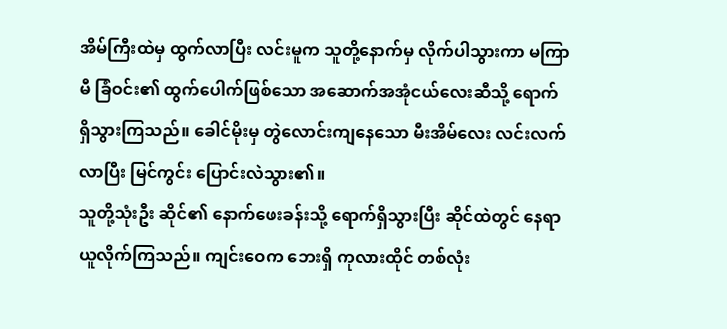အိမ်ကြီးထဲမှ ထွက်လာပြီး လင်းမူက သူတို့နောက်မှ လိုက်ပါသွားကာ မကြာမီ ခြံဝင်း၏ ထွက်ပေါက်ဖြစ်သော အဆောက်အအုံငယ်လေးဆီသို့ ရောက်ရှိသွားကြသည်။ ခေါင်မိုးမှ တွဲလောင်းကျနေသော မီးအိမ်လေး လင်းလက်လာပြီး မြင်ကွင်း ပြောင်းလဲသွား၏။
သူတို့သုံးဦး ဆိုင်၏ နောက်ဖေးခန်းသို့ ရောက်ရှိသွားပြီး ဆိုင်ထဲတွင် နေရာယူလိုက်ကြသည်။ ကျင်းဝေက ဘေးရှိ ကုလားထိုင် တစ်လုံး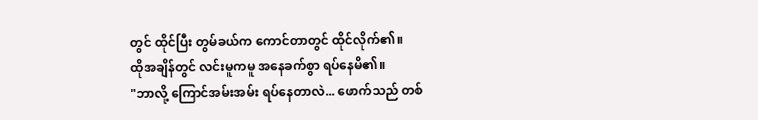တွင် ထိုင်ပြီး တွမ်ခယ်က ကောင်တာတွင် ထိုင်လိုက်၏။
ထိုအချိန်တွင် လင်းမူကမူ အနေခက်စွာ ရပ်နေမိ၏။
"ဘာလို့ ကြောင်အမ်းအမ်း ရပ်နေတာလဲ... ဖောက်သည် တစ်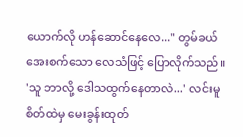ယောက်လို ဟန်ဆောင်နေလေ..." တွမ်ခယ် အေးစက်သော လေသံဖြင့် ပြောလိုက်သည်။
'သူ ဘာလို့ ဒေါသထွက်နေတာလဲ...' လင်းမူ စိတ်ထဲမှ မေးခွန်းထုတ်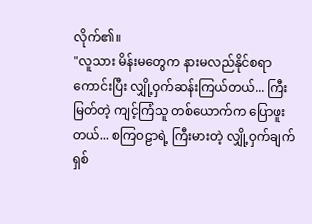လိုက်၏။
"လူသား မိန်းမတွေက နားမလည်နိုင်စရာ ကောင်းပြီး လျှို့ဝှက်ဆန်းကြယ်တယ်... ကြီးမြတ်တဲ့ ကျင့်ကြံသူ တစ်ယောက်က ပြောဖူးတယ်... စကြဝဠာရဲ့ ကြီးမားတဲ့ လျှို့ဝှက်ချက် ရှစ်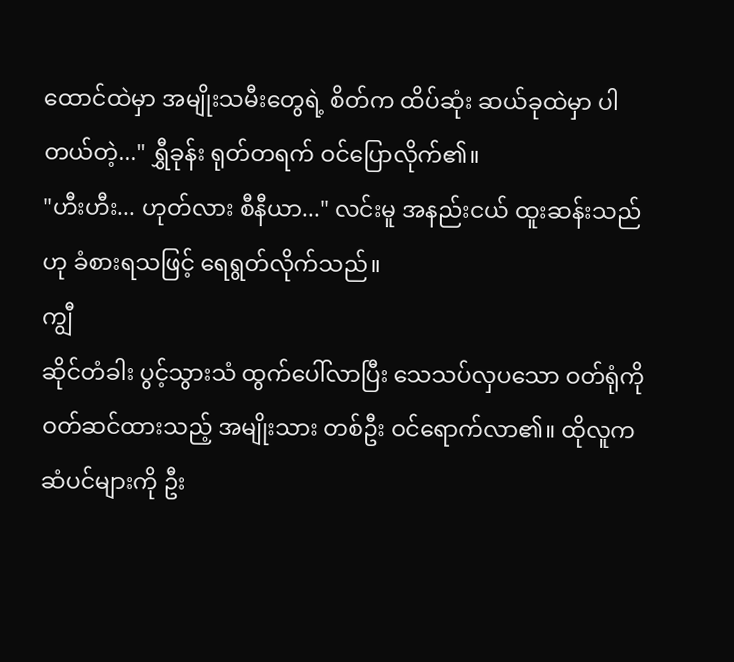ထောင်ထဲမှာ အမျိုးသမီးတွေရဲ့ စိတ်က ထိပ်ဆုံး ဆယ်ခုထဲမှာ ပါတယ်တဲ့..." ရွှီခုန်း ရုတ်တရက် ဝင်ပြောလိုက်၏။
"ဟီးဟီး... ဟုတ်လား စီနီယာ..." လင်းမူ အနည်းငယ် ထူးဆန်းသည်ဟု ခံစားရသဖြင့် ရေရွတ်လိုက်သည်။
ကျွီ
ဆိုင်တံခါး ပွင့်သွားသံ ထွက်ပေါ်လာပြီး သေသပ်လှပသော ဝတ်ရုံကို ဝတ်ဆင်ထားသည့် အမျိုးသား တစ်ဦး ဝင်ရောက်လာ၏။ ထိုလူက ဆံပင်များကို ဦး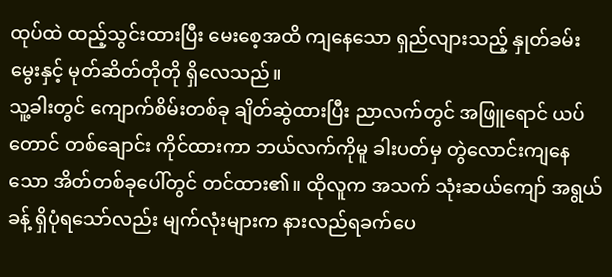ထုပ်ထဲ ထည့်သွင်းထားပြီး မေးစေ့အထိ ကျနေသော ရှည်လျားသည့် နှုတ်ခမ်းမွေးနှင့် မုတ်ဆိတ်တိုတို ရှိလေသည်။
သူ့ခါးတွင် ကျောက်စိမ်းတစ်ခု ချိတ်ဆွဲထားပြီး ညာလက်တွင် အဖြူရောင် ယပ်တောင် တစ်ချောင်း ကိုင်ထားကာ ဘယ်လက်ကိုမူ ခါးပတ်မှ တွဲလောင်းကျနေသော အိတ်တစ်ခုပေါ်တွင် တင်ထား၏။ ထိုလူက အသက် သုံးဆယ်ကျော် အရွယ်ခန့် ရှိပုံရသော်လည်း မျက်လုံးများက နားလည်ရခက်ပေ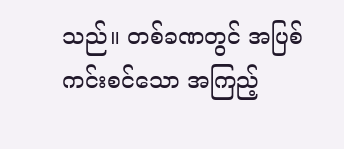သည်။ တစ်ခဏတွင် အပြစ်ကင်းစင်သော အကြည့်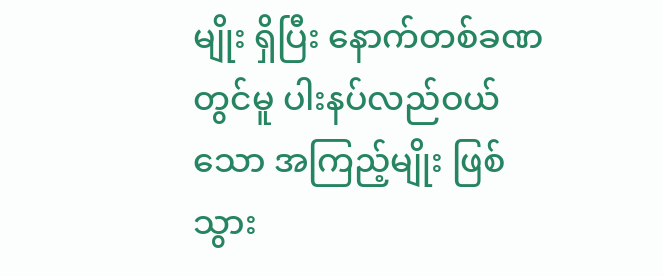မျိုး ရှိပြီး နောက်တစ်ခဏတွင်မူ ပါးနပ်လည်ဝယ်သော အကြည့်မျိုး ဖြစ်သွား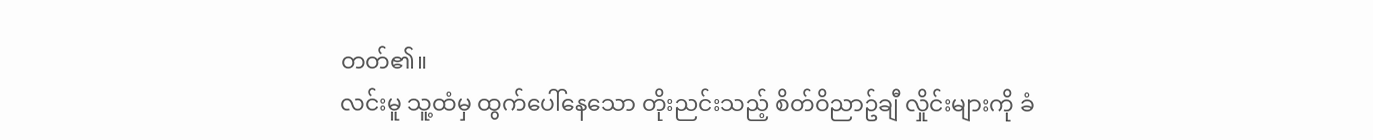တတ်၏။
လင်းမူ သူ့ထံမှ ထွက်ပေါ်နေသော တိုးညင်းသည့် စိတ်ဝိညာဥ်ချီ လှိုင်းများကို ခံ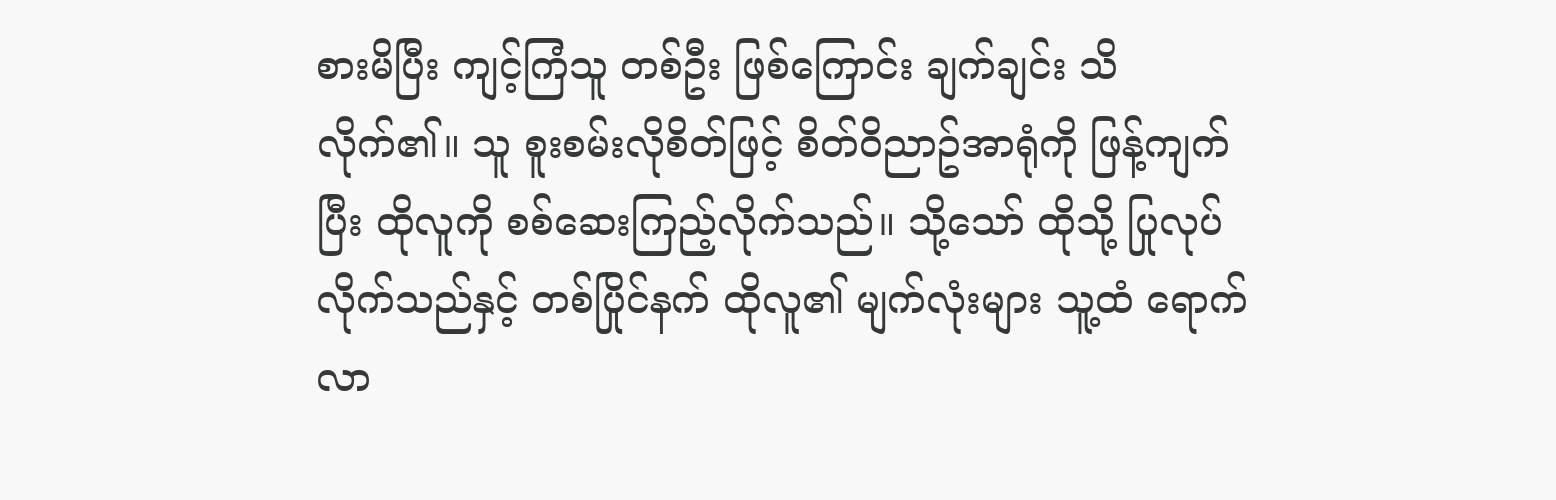စားမိပြီး ကျင့်ကြံသူ တစ်ဦး ဖြစ်ကြောင်း ချက်ချင်း သိလိုက်၏။ သူ စူးစမ်းလိုစိတ်ဖြင့် စိတ်ဝိညာဥ်အာရုံကို ဖြန့်ကျက်ပြီး ထိုလူကို စစ်ဆေးကြည့်လိုက်သည်။ သို့သော် ထိုသို့ ပြုလုပ်လိုက်သည်နှင့် တစ်ပြိုင်နက် ထိုလူ၏ မျက်လုံးများ သူ့ထံ ရောက်လာ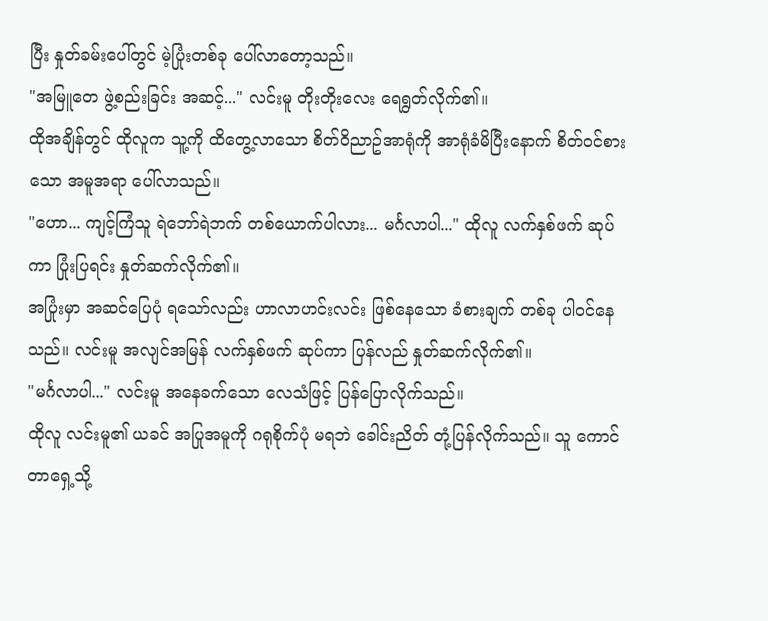ပြီး နှုတ်ခမ်းပေါ်တွင် မဲ့ပြုံးတစ်ခု ပေါ်လာတော့သည်။
"အမြူတေ ဖွဲ့စည်းခြင်း အဆင့်..." လင်းမူ တိုးတိုးလေး ရေရွတ်လိုက်၏။
ထိုအချိန်တွင် ထိုလူက သူ့ကို ထိတွေ့လာသော စိတ်ဝိညာဥ်အာရုံကို အာရုံခံမိပြီးနောက် စိတ်ဝင်စားသော အမူအရာ ပေါ်လာသည်။
"ဟော... ကျင့်ကြံသူ ရဲဘော်ရဲဘက် တစ်ယောက်ပါလား... မင်္ဂလာပါ..." ထိုလူ လက်နှစ်ဖက် ဆုပ်ကာ ပြုံးပြရင်း နှုတ်ဆက်လိုက်၏။
အပြုံးမှာ အဆင်ပြေပုံ ရသော်လည်း ဟာလာဟင်းလင်း ဖြစ်နေသော ခံစားချက် တစ်ခု ပါဝင်နေသည်။ လင်းမူ အလျင်အမြန် လက်နှစ်ဖက် ဆုပ်ကာ ပြန်လည် နှုတ်ဆက်လိုက်၏။
"မင်္ဂလာပါ..." လင်းမူ အနေခက်သော လေသံဖြင့် ပြန်ပြောလိုက်သည်။
ထိုလူ လင်းမူ၏ ယခင် အပြုအမူကို ဂရုစိုက်ပုံ မရဘဲ ခေါင်းညိတ် တုံ့ပြန်လိုက်သည်။ သူ ကောင်တာရှေ့သို့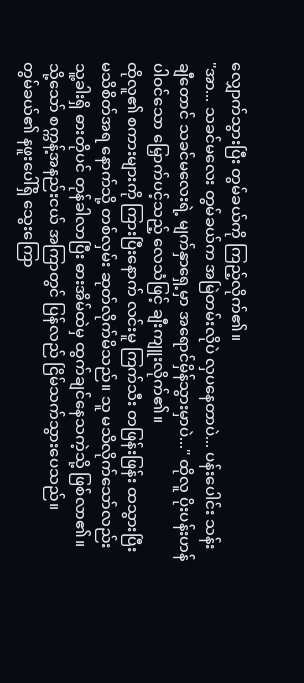လျှောက်သွားပြီး တွမ်ခယ်ကို ကြည့်လိုက်၏။
"အာ... သခင်မလေး တွမ်ခယ်က အမြဲတမ်းလိုပဲ လှပနေတာပဲ... ပန်းပေါင်း သန်းချီတောင် သခင်မလေးရဲ့ မျက်နှာရှေ့မှာ အရောင်မှိန်သွားမှာပဲ..." ထိုလူ ပိုးပန်းဟန် ပါဝင်သော မြှောက်ပင့်သည့် လေသံဖြင့် ချီးကျူးလိုက်၏။
ထိုလူ၏ စကားများကို ကြားပြီးနောက် လင်းမူ ကြက်သီး တဖြန်းဖြန်း ထသွားပြီး မသိစိတ်အရ နောက်သို့ တစ်လှမ်း ဆုတ်လိုက်မိသည်။ သူ မသိလိုက်သော်လည်း သူ့ခါးရှိ ဓားတိုပင် တုန်ခါလာပြီး ဓားအိမ်ထဲမှ ထွက်ချင်နေသကဲ့သို့ ဖြစ်လာ၏။ သို့သော် စက္ကန့်အနည်းငယ် အကြာတွင် ပြန်လည် ငြိမ်သက်သွားပေသည်။
တွမ်ခယ်၏ နဖူးပေါ်ရှိ သွေးကြော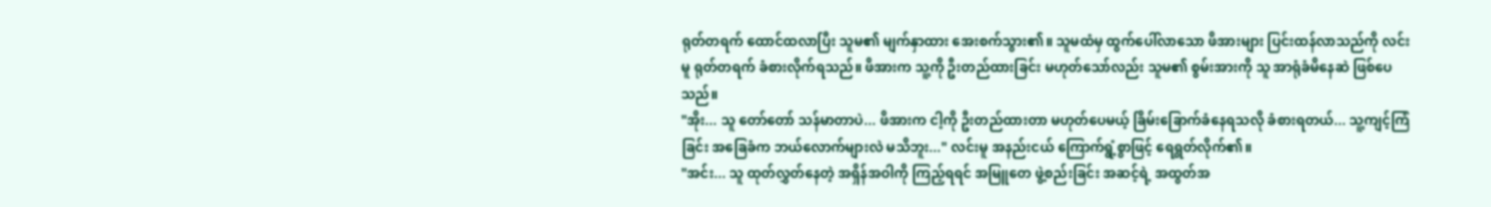ရုတ်တရက် ထောင်ထလာပြီး သူမ၏ မျက်နှာထား အေးစက်သွား၏။ သူမထံမှ ထွက်ပေါ်လာသော ဖိအားများ ပြင်းထန်လာသည်ကို လင်းမူ ရုတ်တရက် ခံစားလိုက်ရသည်။ ဖိအားက သူ့ကို ဦးတည်ထားခြင်း မဟုတ်သော်လည်း သူမ၏ စွမ်းအားကို သူ အာရုံခံမိနေဆဲ ဖြစ်ပေသည်။
"အိုး... သူ တော်တော် သန်မာတာပဲ... ဖိအားက ငါ့ကို ဦးတည်ထားတာ မဟုတ်ပေမယ့် ခြိမ်းခြောက်ခံနေရသလို ခံစားရတယ်... သူ့ကျင့်ကြံခြင်း အခြေခံက ဘယ်လောက်များလဲ မသိဘူး..." လင်းမူ အနည်းငယ် ကြောက်ရွံ့စွာဖြင့် ရေရွတ်လိုက်၏။
"အင်း... သူ ထုတ်လွှတ်နေတဲ့ အရှိန်အဝါကို ကြည့်ရရင် အမြူတေ ဖွဲ့စည်းခြင်း အဆင့်ရဲ့ အထွတ်အ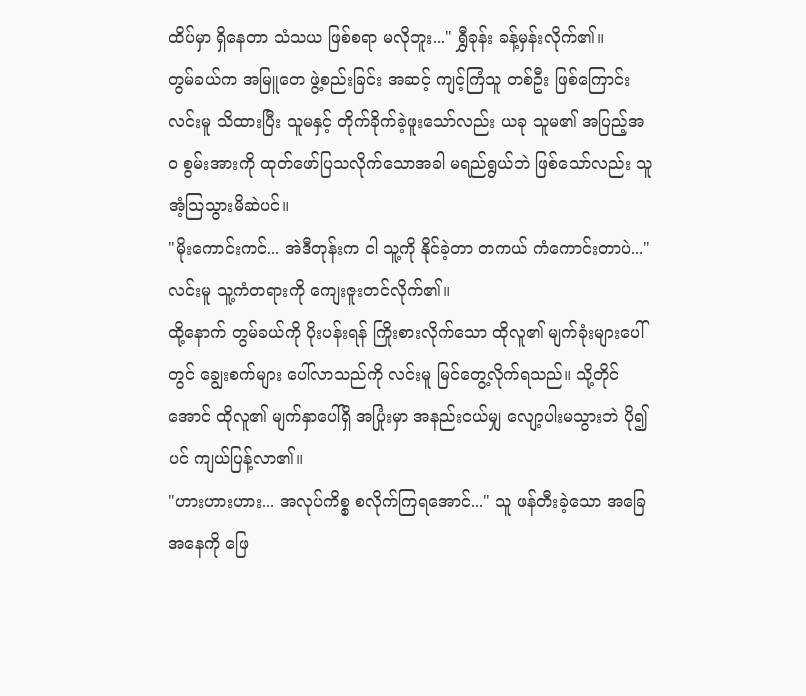ထိပ်မှာ ရှိနေတာ သံသယ ဖြစ်စရာ မလိုဘူး..." ရွှီခုန်း ခန့်မှန်းလိုက်၏။
တွမ်ခယ်က အမြူတေ ဖွဲ့စည်းခြင်း အဆင့် ကျင့်ကြံသူ တစ်ဦး ဖြစ်ကြောင်း လင်းမူ သိထားပြီး သူမနှင့် တိုက်ခိုက်ခဲ့ဖူးသော်လည်း ယခု သူမ၏ အပြည့်အဝ စွမ်းအားကို ထုတ်ဖော်ပြသလိုက်သောအခါ မရည်ရွယ်ဘဲ ဖြစ်သော်လည်း သူ အံ့သြသွားမိဆဲပင်။
"မိုးကောင်းကင်... အဲဒီတုန်းက ငါ သူ့ကို နိုင်ခဲ့တာ တကယ် ကံကောင်းတာပဲ..." လင်းမူ သူ့ကံတရားကို ကျေးဇူးတင်လိုက်၏။
ထို့နောက် တွမ်ခယ်ကို ပိုးပန်းရန် ကြိုးစားလိုက်သော ထိုလူ၏ မျက်ခုံးများပေါ်တွင် ချွေးစက်များ ပေါ်လာသည်ကို လင်းမူ မြင်တွေ့လိုက်ရသည်။ သို့တိုင်အောင် ထိုလူ၏ မျက်နှာပေါ်ရှိ အပြုံးမှာ အနည်းငယ်မျှ လျော့ပါးမသွားဘဲ ပို၍ပင် ကျယ်ပြန့်လာ၏။
"ဟားဟားဟား... အလုပ်ကိစ္စ စလိုက်ကြရအောင်..." သူ ဖန်တီးခဲ့သော အခြေအနေကို ဖြေ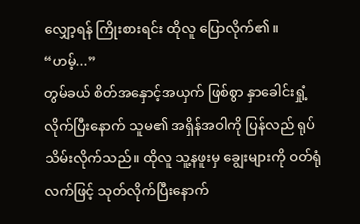လျှော့ရန် ကြိုးစားရင်း ထိုလူ ပြောလိုက်၏။
“ဟမ့်...”
တွမ်ခယ် စိတ်အနှောင့်အယှက် ဖြစ်စွာ နှာခေါင်းရှုံ့လိုက်ပြီးနောက် သူမ၏ အရှိန်အဝါကို ပြန်လည် ရုပ်သိမ်းလိုက်သည်။ ထိုလူ သူ့နဖူးမှ ချွေးများကို ဝတ်ရုံလက်ဖြင့် သုတ်လိုက်ပြီးနောက်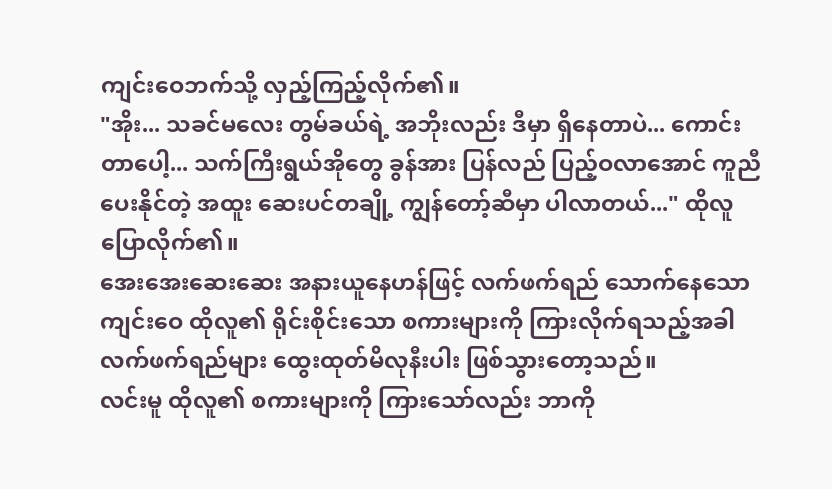ကျင်းဝေဘက်သို့ လှည့်ကြည့်လိုက်၏။
"အိုး... သခင်မလေး တွမ်ခယ်ရဲ့ အဘိုးလည်း ဒီမှာ ရှိနေတာပဲ... ကောင်းတာပေါ့... သက်ကြီးရွယ်အိုတွေ ခွန်အား ပြန်လည် ပြည့်ဝလာအောင် ကူညီပေးနိုင်တဲ့ အထူး ဆေးပင်တချို့ ကျွန်တော့်ဆီမှာ ပါလာတယ်..." ထိုလူ ပြောလိုက်၏။
အေးအေးဆေးဆေး အနားယူနေဟန်ဖြင့် လက်ဖက်ရည် သောက်နေသော ကျင်းဝေ ထိုလူ၏ ရိုင်းစိုင်းသော စကားများကို ကြားလိုက်ရသည့်အခါ လက်ဖက်ရည်များ ထွေးထုတ်မိလုနီးပါး ဖြစ်သွားတော့သည်။
လင်းမူ ထိုလူ၏ စကားများကို ကြားသော်လည်း ဘာကို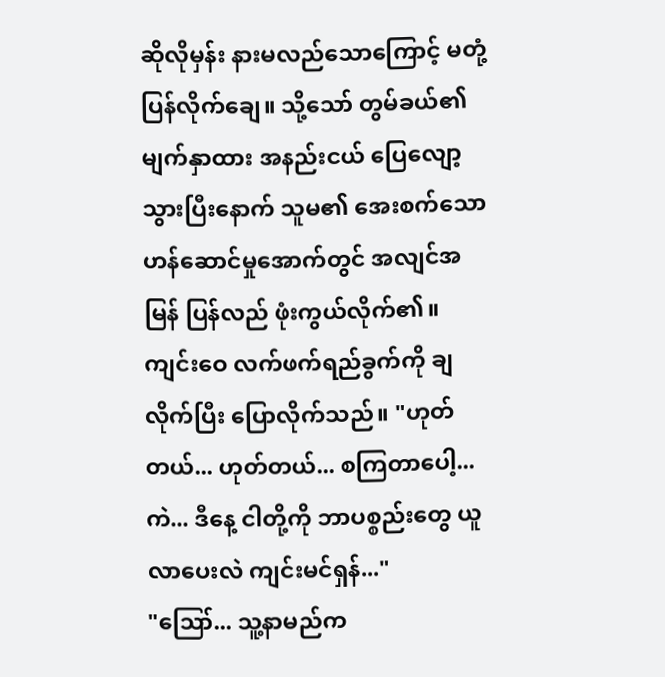ဆိုလိုမှန်း နားမလည်သောကြောင့် မတုံ့ပြန်လိုက်ချေ။ သို့သော် တွမ်ခယ်၏ မျက်နှာထား အနည်းငယ် ပြေလျော့သွားပြီးနောက် သူမ၏ အေးစက်သော ဟန်ဆောင်မှုအောက်တွင် အလျင်အမြန် ပြန်လည် ဖုံးကွယ်လိုက်၏။
ကျင်းဝေ လက်ဖက်ရည်ခွက်ကို ချလိုက်ပြီး ပြောလိုက်သည်။ "ဟုတ်တယ်... ဟုတ်တယ်... စကြတာပေါ့... ကဲ... ဒီနေ့ ငါတို့ကို ဘာပစ္စည်းတွေ ယူလာပေးလဲ ကျင်းမင်ရှန်..."
"ဪ... သူ့နာမည်က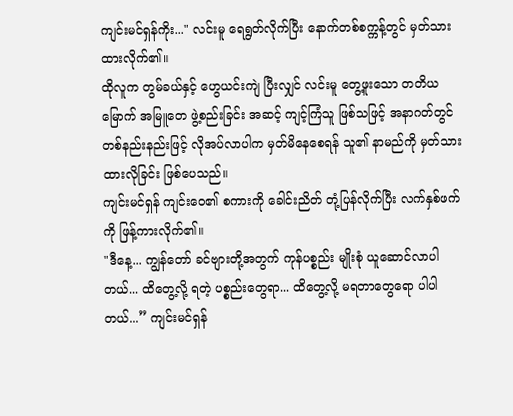ကျင်းမင်ရှန်ကိုး..." လင်းမူ ရေရွတ်လိုက်ပြီး နောက်တစ်စက္ကန့်တွင် မှတ်သားထားလိုက်၏။
ထိုလူက တွမ်ခယ်နှင့် ဟွေယင်းကျဲ ပြီးလျှင် လင်းမူ တွေ့ဖူးသော တတိယမြောက် အမြူတေ ဖွဲ့စည်းခြင်း အဆင့် ကျင့်ကြံသူ ဖြစ်သဖြင့် အနာဂတ်တွင် တစ်နည်းနည်းဖြင့် လိုအပ်လာပါက မှတ်မိနေစေရန် သူ၏ နာမည်ကို မှတ်သားထားလိုခြင်း ဖြစ်ပေသည်။
ကျင်းမင်ရှန် ကျင်းဝေ၏ စကားကို ခေါင်းညိတ် တုံ့ပြန်လိုက်ပြီး လက်နှစ်ဖက်ကို ဖြန့်ကားလိုက်၏။
"ဒီနေ့... ကျွန်တော် ခင်ဗျားတို့အတွက် ကုန်ပစ္စည်း မျိုးစုံ ယူဆောင်လာပါတယ်... ထိတွေ့လို့ ရတဲ့ ပစ္စည်းတွေရာ... ထိတွေ့လို့ မရတာတွေရော ပါပါတယ်...” ကျင်းမင်ရှန်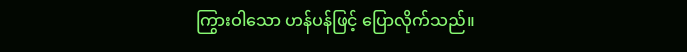ကြွားဝါသော ဟန်ပန်ဖြင့် ပြောလိုက်သည်။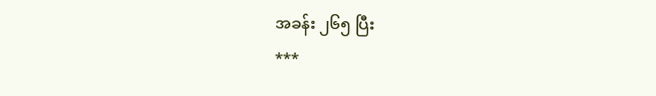အခန်း ၂၆၅ ပြီး
***